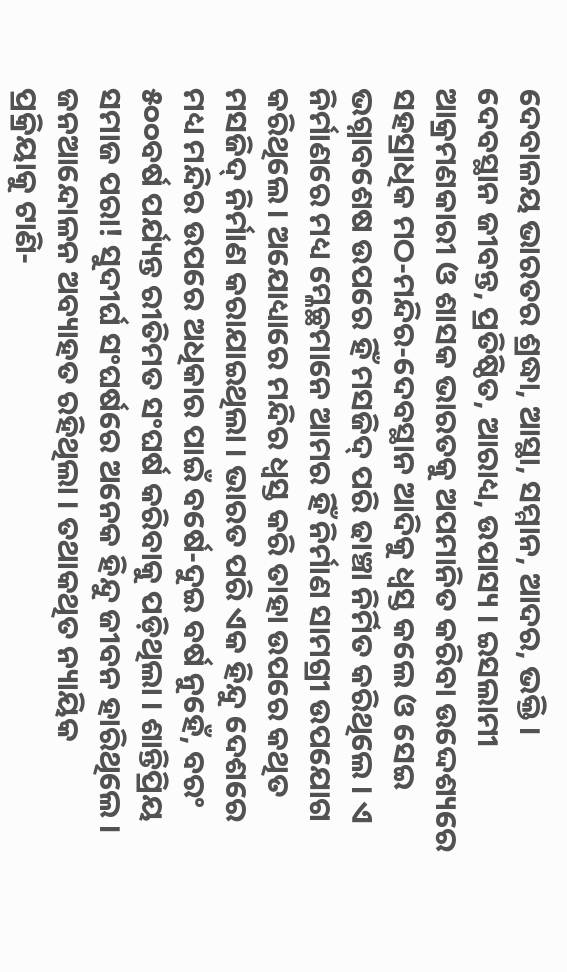ଦେବାଳୟ ଭାରତର ଶ୍ରଦ୍ଧା, ଆସ୍ଥା, ସମ୍ମାନ, ଆଦର, ଭକ୍ତି । ଦେବସ୍ଥାନ ଜୀବନ୍ତ, ପ୍ରତିଷ୍ଠିତ, ଆରାଧ୍ୟ, ଉପାସ୍ୟ । ଇସଲାମୀ ଆକ୍ରମଣକାରୀ ଓ ଶାସକ ଭାରତକୁ ଅପମାନିତ କରିବା ଉଦ୍ଦେଶ୍ୟରେ ସହସ୍ରାଧିକ ମଠ-ମନ୍ଦିର-ଦେବସ୍ଥାନ ଆଦିକୁ ଧ୍ୱସ୍ତ କଲେ ଓ ସେଇ ଭଗ୍ନାବଶେଷ ଉପରେ ହିଁ ମସଜିଦ୍ ପରି ଢାଞ୍ଚା ନିର୍ମିତ କରିଥିଲେ । ଏ ନିର୍ମାଣରେ ମଧ୍ୟ ମ୍ଳେଚ୍ଛମାନେ ଆମର ହିଁ ନିର୍ମାଣ ସାମଗ୍ରୀ ଉପଯୋଗ କରିଥିଲେ । ଅଯୋଧ୍ୟାରେ ମନ୍ଦିର ଧ୍ୱସ୍ତ କରି ତାହା ଉପରେ କଥିତ ମସଜିଦ୍ ନିର୍ମାଣ କରାଯାଇଥିଲା । ଭାରତ ପରି ଏକ ହିନ୍ଦୁ ଦେଶରେ ମଧ୍ୟ ମନ୍ଦିର ଉପରେ ଅଧିକାର ପାଇଁ ବର୍ଷେ-ଦୁଇ ବର୍ଷ ନୁହେଁ, ବରଂ ୫୦୦ବର୍ଷ ପର୍ଯ୍ୟନ୍ତ ରୀତିମତ ସଂଘର୍ଷ କରିବାକୁ ପଡ଼ିଥିଲା । ଶାନ୍ତିପ୍ରିୟ ସମାଜ ପରା! ସୁଦୀର୍ଘ ସଂଘର୍ଷରେ ଅନେକ ହିନ୍ଦୁ ଜୀବନ ହାରିଥିଲେ । ଜନଆନ୍ଦୋଳନ ଅବ୍ୟାହତ ରହିଥିଲା । ତଥାକଥିତ ନ୍ୟାୟିକ ପ୍ରକ୍ରିୟାକୁ ଟାଣି-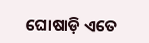ଘୋଷାଡ଼ି ଏତେ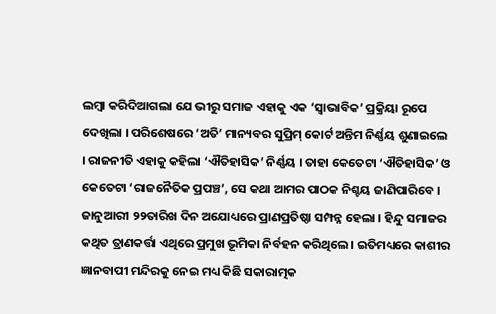ଲମ୍ବା କରିଦିଆଗଲା ଯେ ଭୀରୁ ସମାଜ ଏହାକୁ ଏକ ‘ସ୍ୱାଭାବିକ’ ପ୍ରକ୍ରିୟା ରୂପେ ଦେଖିଲା । ପରିଶେଷରେ ‘ଅତି’ ମାନ୍ୟବର ସୁପ୍ରିମ୍ କୋର୍ଟ ଅନ୍ତିମ ନିର୍ଣ୍ଣୟ ଶୁଣାଇଲେ । ରାଜନୀତି ଏହାକୁ କହିଲା ‘ଐତିହାସିକ’ ନିର୍ଣ୍ଣୟ । ତାହା କେତେଟା ‘ଐତିହାସିକ’ ଓ କେତେଟା ‘ରାଜନୈତିକ ପ୍ରପଞ୍ଚ’, ସେ କଥା ଆମର ପାଠକ ନିଶ୍ଚୟ ଜାଣିପାରିବେ । ଜାନୁଆରୀ ୨୨ତାରିଖ ଦିନ ଅଯୋଧ୍ୟରେ ପ୍ରାଣପ୍ରତିଷ୍ଠା ସମ୍ପନ୍ନ ହେଲା । ହିନ୍ଦୁ ସମାଜର କଥିତ ତ୍ରାଣକର୍ତ୍ତା ଏଥିରେ ପ୍ରମୁଖ ଭୂମିକା ନିର୍ବହନ କରିଥିଲେ । ଇତିମଧ୍ୟରେ କାଶୀର ଜ୍ଞାନବାପୀ ମନ୍ଦିରକୁ ନେଇ ମଧ୍ୟ କିଛି ସକାରାତ୍ମକ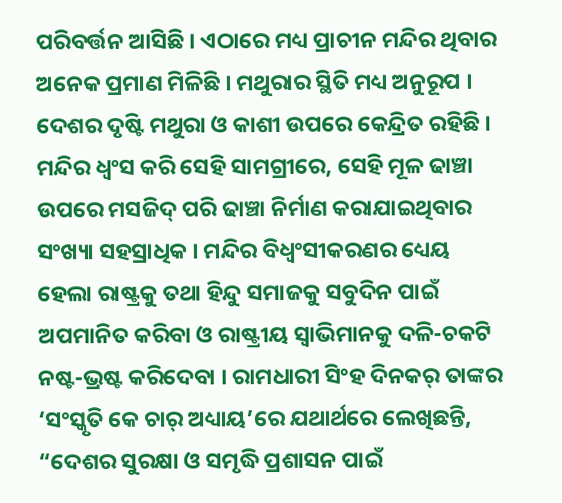ପରିବର୍ତ୍ତନ ଆସିଛି । ଏଠାରେ ମଧ୍ୟ ପ୍ରାଚୀନ ମନ୍ଦିର ଥିବାର ଅନେକ ପ୍ରମାଣ ମିଳିଛି । ମଥୁରାର ସ୍ଥିତି ମଧ୍ୟ ଅନୁରୂପ । ଦେଶର ଦୃଷ୍ଟି ମଥୁରା ଓ କାଶୀ ଉପରେ କେନ୍ଦ୍ରିତ ରହିଛି । ମନ୍ଦିର ଧ୍ୱଂସ କରି ସେହି ସାମଗ୍ରୀରେ, ସେହି ମୂଳ ଢାଞ୍ଚା ଉପରେ ମସଜିଦ୍ ପରି ଢାଞ୍ଚା ନିର୍ମାଣ କରାଯାଇଥିବାର ସଂଖ୍ୟା ସହସ୍ରାଧିକ । ମନ୍ଦିର ବିଧ୍ୱଂସୀକରଣର ଧ୍ୟେୟ ହେଲା ରାଷ୍ଟ୍ରକୁ ତଥା ହିନ୍ଦୁ ସମାଜକୁ ସବୁଦିନ ପାଇଁ ଅପମାନିତ କରିବା ଓ ରାଷ୍ଟ୍ରୀୟ ସ୍ୱାଭିମାନକୁ ଦଳି-ଚକଟି ନଷ୍ଟ-ଭ୍ରଷ୍ଟ କରିଦେବା । ରାମଧାରୀ ସିଂହ ଦିନକର୍ ତାଙ୍କର ‘ସଂସ୍କୃତି କେ ଚାର୍ ଅଧ୍ୟାୟ’ରେ ଯଥାର୍ଥରେ ଲେଖିଛନ୍ତି, “ଦେଶର ସୁରକ୍ଷା ଓ ସମୃଦ୍ଧି ପ୍ରଶାସନ ପାଇଁ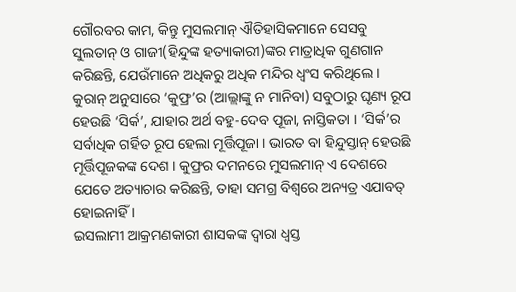ଗୌରବର କାମ, କିନ୍ତୁ ମୁସଲମାନ୍ ଐତିହାସିକମାନେ ସେସବୁ ସୁଲତାନ୍ ଓ ଗାଜୀ(ହିନ୍ଦୁଙ୍କ ହତ୍ୟାକାରୀ)ଙ୍କର ମାତ୍ରାଧିକ ଗୁଣଗାନ କରିଛନ୍ତି, ଯେଉଁମାନେ ଅଧିକରୁ ଅଧିକ ମନ୍ଦିର ଧ୍ୱଂସ କରିଥିଲେ । କୁରାନ୍ ଅନୁସାରେ ‘କୁଫ୍ର’ର (ଆଲ୍ଲାଙ୍କୁ ନ ମାନିବା) ସବୁଠାରୁ ଘୃଣ୍ୟ ରୂପ ହେଉଛି ‘ସିର୍କ’, ଯାହାର ଅର୍ଥ ବହୁ-ଦେବ ପୂଜା, ନାସ୍ତିକତା । ‘ସିର୍କ’ର ସର୍ବାଧିକ ଗର୍ହିତ ରୂପ ହେଲା ମୂର୍ତ୍ତିପୂଜା । ଭାରତ ବା ହିନ୍ଦୁସ୍ତାନ୍ ହେଉଛି ମୂର୍ତ୍ତିପୂଜକଙ୍କ ଦେଶ । କୁଫ୍ରର ଦମନରେ ମୁସଲମାନ୍ ଏ ଦେଶରେ ଯେତେ ଅତ୍ୟାଚାର କରିଛନ୍ତି, ତାହା ସମଗ୍ର ବିଶ୍ୱରେ ଅନ୍ୟତ୍ର ଏଯାବତ୍ ହୋଇନାହିଁ ।
ଇସଲାମୀ ଆକ୍ରମଣକାରୀ ଶାସକଙ୍କ ଦ୍ୱାରା ଧ୍ୱସ୍ତ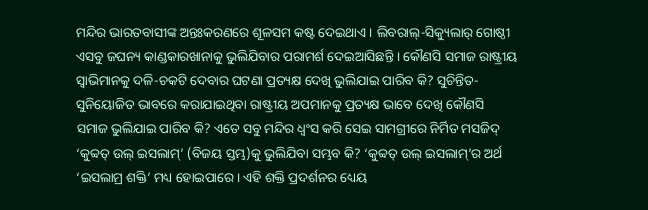ମନ୍ଦିର ଭାରତବାସୀଙ୍କ ଅନ୍ତଃକରଣରେ ଶୂଳସମ କଷ୍ଟ ଦେଇଥାଏ । ଲିବରାଲ୍-ସିକ୍ୟୁଲାର୍ ଗୋଷ୍ଠୀ ଏସବୁ ଜଘନ୍ୟ କାଣ୍ଡକାରଖାନାକୁ ଭୁଲିଯିବାର ପରାମର୍ଶ ଦେଇଆସିଛନ୍ତି । କୌଣସି ସମାଜ ରାଷ୍ଟ୍ରୀୟ ସ୍ୱାଭିମାନକୁ ଦଳି-ଚକଟି ଦେବାର ଘଟଣା ପ୍ରତ୍ୟକ୍ଷ ଦେଖି ଭୁଲିଯାଇ ପାରିବ କି? ସୁଚିନ୍ତିତ-ସୁନିୟୋଜିତ ଭାବରେ କରାଯାଇଥିବା ରାଷ୍ଟ୍ରୀୟ ଅପମାନକୁ ପ୍ରତ୍ୟକ୍ଷ ଭାବେ ଦେଖି କୌଣସି ସମାଜ ଭୁଲିଯାଇ ପାରିବ କି? ଏତେ ସବୁ ମନ୍ଦିର ଧ୍ୱଂସ କରି ସେଇ ସାମଗ୍ରୀରେ ନିର୍ମିତ ମସଜିଦ୍ ‘କୁବ୍ୱତ୍ ଉଲ୍ ଇସଲାମ୍’ (ବିଜୟ ସ୍ତମ୍ଭ)କୁ ଭୁଲିଯିବା ସମ୍ଭବ କି? ‘କୁବ୍ୱତ୍ ଉଲ୍ ଇସଲାମ୍’ର ଅର୍ଥ ‘ଇସଲାମ୍ର ଶକ୍ତି’ ମଧ୍ୟ ହୋଇପାରେ । ଏହି ଶକ୍ତି ପ୍ରଦର୍ଶନର ଧ୍ୟେୟ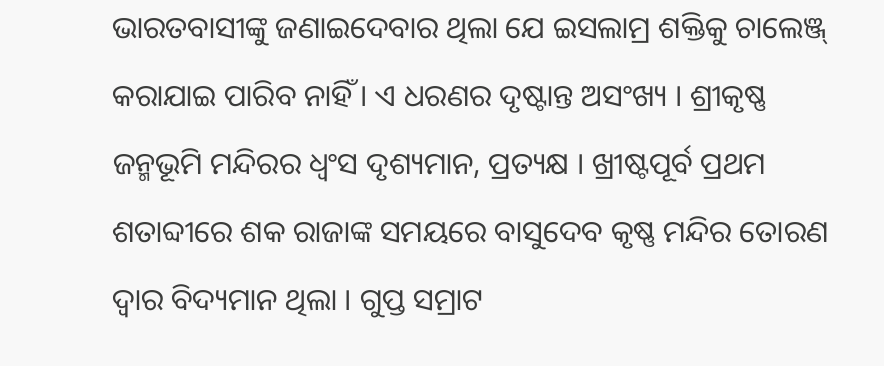ଭାରତବାସୀଙ୍କୁ ଜଣାଇଦେବାର ଥିଲା ଯେ ଇସଲାମ୍ର ଶକ୍ତିକୁ ଚାଲେଞ୍ଜ୍ କରାଯାଇ ପାରିବ ନାହିଁ । ଏ ଧରଣର ଦୃଷ୍ଟାନ୍ତ ଅସଂଖ୍ୟ । ଶ୍ରୀକୃଷ୍ଣ ଜନ୍ମଭୂମି ମନ୍ଦିରର ଧ୍ୱଂସ ଦୃଶ୍ୟମାନ, ପ୍ରତ୍ୟକ୍ଷ । ଖ୍ରୀଷ୍ଟପୂର୍ବ ପ୍ରଥମ ଶତାବ୍ଦୀରେ ଶକ ରାଜାଙ୍କ ସମୟରେ ବାସୁଦେବ କୃଷ୍ଣ ମନ୍ଦିର ତୋରଣ ଦ୍ୱାର ବିଦ୍ୟମାନ ଥିଲା । ଗୁପ୍ତ ସମ୍ରାଟ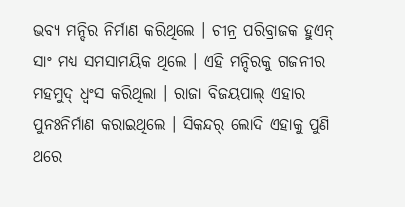ଭବ୍ୟ ମନ୍ଦିର ନିର୍ମାଣ କରିଥିଲେ । ଚୀନ୍ର ପରିବ୍ରାଜକ ହୁଏନ୍ ସାଂ ମଧ୍ୟ ସମସାମୟିକ ଥିଲେ । ଏହି ମନ୍ଦିରକୁ ଗଜନୀର ମହମୁଦ୍ ଧ୍ୱଂସ କରିଥିଲା । ରାଜା ବିଜୟପାଲ୍ ଏହାର ପୁନଃନିର୍ମାଣ କରାଇଥିଲେ । ସିକନ୍ଦର୍ ଲୋଦି ଏହାକୁ ପୁଣି ଥରେ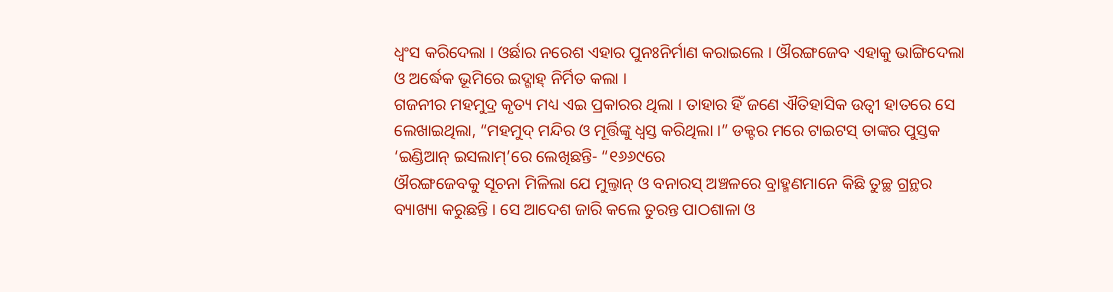ଧ୍ୱଂସ କରିଦେଲା । ଓର୍ଛାର ନରେଶ ଏହାର ପୁନଃନିର୍ମାଣ କରାଇଲେ । ଔରଙ୍ଗଜେବ ଏହାକୁ ଭାଙ୍ଗିଦେଲା ଓ ଅର୍ଦ୍ଧେକ ଭୂମିରେ ଇଦ୍ଗାହ୍ ନିର୍ମିତ କଲା ।
ଗଜନୀର ମହମୁଦ୍ର କୃତ୍ୟ ମଧ୍ୟ ଏଇ ପ୍ରକାରର ଥିଲା । ତାହାର ହିଁ ଜଣେ ଐତିହାସିକ ଉତ୍ବୀ ହାତରେ ସେ ଲେଖାଇଥିଲା, “ମହମୁଦ୍ ମନ୍ଦିର ଓ ମୂର୍ତ୍ତିଙ୍କୁ ଧ୍ୱସ୍ତ କରିଥିଲା ।” ଡକ୍ଟର ମରେ ଟାଇଟସ୍ ତାଙ୍କର ପୁସ୍ତକ ‘ଇଣ୍ଡିଆନ୍ ଇସଲାମ୍’ରେ ଲେଖିଛନ୍ତି- “୧୬୬୯ରେ
ଔରଙ୍ଗଜେବକୁ ସୂଚନା ମିଳିଲା ଯେ ମୁଲ୍ତାନ୍ ଓ ବନାରସ୍ ଅଞ୍ଚଳରେ ବ୍ରାହ୍ମଣମାନେ କିଛି ତୁଚ୍ଛ ଗ୍ରନ୍ଥର ବ୍ୟାଖ୍ୟା କରୁଛନ୍ତି । ସେ ଆଦେଶ ଜାରି କଲେ ତୁରନ୍ତ ପାଠଶାଳା ଓ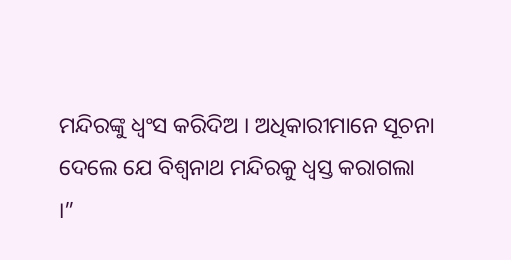ମନ୍ଦିରଙ୍କୁ ଧ୍ୱଂସ କରିଦିଅ । ଅଧିକାରୀମାନେ ସୂଚନା ଦେଲେ ଯେ ବିଶ୍ୱନାଥ ମନ୍ଦିରକୁ ଧ୍ୱସ୍ତ କରାଗଲା ।”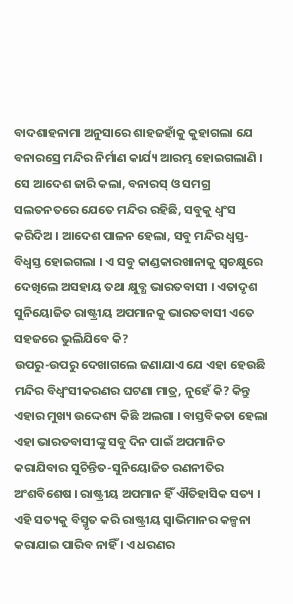ବାଦଶାହନାମା ଅନୁସାରେ ଶାହଜହାଁକୁ କୁହାଗଲା ଯେ ବନାରସ୍ରେ ମନ୍ଦିର ନିର୍ମାଣ କାର୍ଯ୍ୟ ଆରମ୍ଭ ହୋଇଗଲାଣି । ସେ ଆଦେଶ ଜାରି କଲା, ବନାରସ୍ ଓ ସମଗ୍ର ସଲତନତରେ ଯେତେ ମନ୍ଦିର ରହିଛି, ସବୁକୁ ଧ୍ୱଂସ କରିଦିଅ । ଆଦେଶ ପାଳନ ହେଲା, ସବୁ ମନ୍ଦିର ଧ୍ୱସ୍ତ-ବିଧ୍ୱସ୍ତ ହୋଇଗଲା । ଏ ସବୁ କାଣ୍ଡକାରଖାନାକୁ ସ୍ୱଚକ୍ଷୁରେ ଦେଖିଲେ ଅସହାୟ ତଥା କ୍ଷୁବ୍ଧ ଭାରତବାସୀ । ଏତାଦୃଶ ସୁନିୟୋଜିତ ରାଷ୍ଟ୍ରୀୟ ଅପମାନକୁ ଭାରତବାସୀ ଏତେ ସହଜରେ ଭୁଲିଯିବେ କି?
ଉପରୁ-ଉପରୁ ଦେଖାଗଲେ ଜଣାଯାଏ ଯେ ଏହା ହେଉଛି ମନ୍ଦିର ବିଧ୍ୱଂସୀକରଣର ଘଟଣା ମାତ୍ର, ନୁହେଁ କି? କିନ୍ତୁ ଏହାର ମୁଖ୍ୟ ଉଦ୍ଦେଶ୍ୟ କିଛି ଅଲଗା । ବାସ୍ତବିକତା ହେଲା ଏହା ଭାରତବାସୀଙ୍କୁ ସବୁ ଦିନ ପାଇଁ ଅପମାନିତ କରାଯିବାର ସୁଚିନ୍ତିତ-ସୁନିୟୋଜିତ ରଣନୀତିର ଅଂଶବିଶେଷ । ରାଷ୍ଟ୍ରୀୟ ଅପମାନ ହିଁ ଐତିହାସିକ ସତ୍ୟ । ଏହି ସତ୍ୟକୁ ବିସ୍ମୃତ କରି ରାଷ୍ଟ୍ରୀୟ ସ୍ୱାଭିମାନର କଳ୍ପନା କରାଯାଇ ପାରିବ ନାହିଁ । ଏ ଧରଣର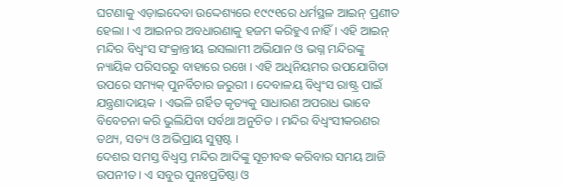ଘଟଣାକୁ ଏଡ଼ାଇଦେବା ଉଦ୍ଦେଶ୍ୟରେ ୧୯୯୧ରେ ଧର୍ମସ୍ଥଳ ଆଇନ୍ ପ୍ରଣୀତ ହେଲା । ଏ ଆଇନର ଅବଧାରଣାକୁ ହଜମ କରିହୁଏ ନାହିଁ । ଏହି ଆଇନ୍ ମନ୍ଦିର ବିଧ୍ୱଂସ ସଂକ୍ରାନ୍ତୀୟ ଇସଲାମୀ ଅଭିଯାନ ଓ ଭଗ୍ନ ମନ୍ଦିରଙ୍କୁ ନ୍ୟାୟିକ ପରିସରରୁ ବାହାରେ ରଖେ । ଏହି ଅଧିନିୟମର ଉପଯୋଗିତା ଉପରେ ସମ୍ୟକ୍ ପୁନର୍ବିଚାର ଜରୁରୀ । ଦେବାଳୟ ବିଧ୍ୱଂସ ରାଷ୍ଟ୍ର ପାଇଁ ଯନ୍ତ୍ରଣାଦାୟକ । ଏଭଳି ଗର୍ହିତ କୃତ୍ୟକୁ ସାଧାରଣ ଅପରାଧ ଭାବେ ବିବେଚନା କରି ଭୁଲିଯିବା ସର୍ବଥା ଅନୁଚିତ । ମନ୍ଦିର ବିଧ୍ୱଂସୀକରଣର ତଥ୍ୟ, ସତ୍ୟ ଓ ଅଭିପ୍ରାୟ ସୁସ୍ପଷ୍ଟ ।
ଦେଶର ସମସ୍ତ ବିଧ୍ୱସ୍ତ ମନ୍ଦିର ଆଦିଙ୍କୁ ସୂଚୀବଦ୍ଧ କରିବାର ସମୟ ଆଜି ଉପନୀତ । ଏ ସବୁର ପୁନଃପ୍ରତିଷ୍ଠା ଓ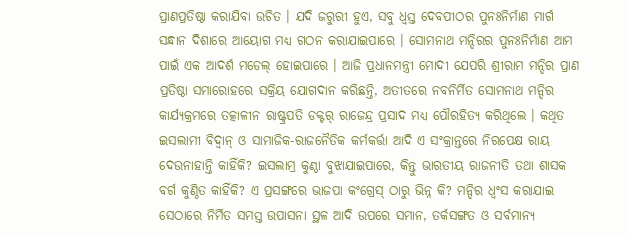ପ୍ରାଣପ୍ରତିଷ୍ଠା କରାଯିବା ଉଚିତ । ଯଦି ଜରୁରୀ ହୁଏ, ସବୁ ଧ୍ୱସ୍ତ ଦେବପୀଠର ପୁନଃନିର୍ମାଣ ମାର୍ଗ ସନ୍ଧାନ ଦିଶାରେ ଆୟୋଗ ମଧ୍ୟ ଗଠନ କରାଯାଇପାରେ । ସୋମନାଥ ମନ୍ଦିରର ପୁନଃନିର୍ମାଣ ଆମ ପାଇଁ ଏକ ଆଦର୍ଶ ମଡେଲ୍ ହୋଇପାରେ । ଆଜି ପ୍ରଧାନମନ୍ତ୍ରୀ ମୋଦୀ ଯେପରି ଶ୍ରୀରାମ ମନ୍ଦିର ପ୍ରାଣ ପ୍ରତିଷ୍ଠା ସମାରୋହରେ ସକ୍ରିୟ ଯୋଗଦାନ କରିଛନ୍ତି, ଅତୀତରେ ନବନିର୍ମିତ ସୋମନାଥ ମନ୍ଦିର କାର୍ଯ୍ୟକ୍ରମରେ ତତ୍କାଳୀନ ରାଷ୍ଟ୍ରପତି ଡକ୍ଟର୍ ରାଜେନ୍ଦ୍ର ପ୍ରସାଦ ମଧ୍ୟ ପୌରହିତ୍ୟ କରିଥିଲେ । କଥିତ ଇସଲାମୀ ବିଦ୍ୱାନ୍ ଓ ସାମାଜିକ-ରାଜନୈତିକ କର୍ମକର୍ତ୍ତା ଆଦି ଏ ସଂକ୍ରାନ୍ତରେ ନିରପେକ୍ଷ ରାୟ ଦେଉନାହାନ୍ତି କାହିଁକି? ଇସଲାମ୍ର କୁଣ୍ଠା ବୁଝାଯାଇପାରେ, କିନ୍ତୁ ଭାରତୀୟ ରାଜନୀତି ତଥା ଶାସକ ବର୍ଗ କୁଣ୍ଠିତ କାହିଁକି? ଏ ପ୍ରସଙ୍ଗରେ ଭାଜପା କଂଗ୍ରେସ୍ ଠାରୁ ଭିନ୍ନ କି? ମନ୍ଦିର ଧ୍ୱଂସ କରାଯାଇ ସେଠାରେ ନିର୍ମିତ ସମସ୍ତ ଉପାସନା ସ୍ଥଳ ଆଦି ଉପରେ ସମାନ, ତର୍କସଙ୍ଗତ ଓ ସର୍ବମାନ୍ୟ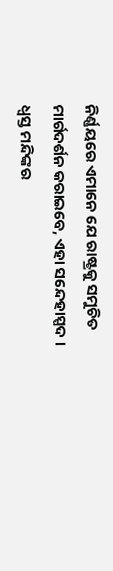ନିର୍ଣ୍ଣୟରେ ଏମାନେ ଯେ ରାଷ୍ଟ୍ରକୁ ସମୁଚିତ ମାର୍ଗଦର୍ଶନ କରାଇବେ, ଏହା ସନ୍ଦେହାସ୍ପଦ । ଧ୍ୱସ୍ତ ମନ୍ଦିଙ୍କର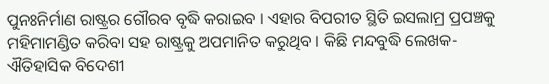ପୁନଃନିର୍ମାଣ ରାଷ୍ଟ୍ରର ଗୌରବ ବୃଦ୍ଧି କରାଇବ । ଏହାର ବିପରୀତ ସ୍ଥିତି ଇସଲାମ୍ର ପ୍ରପଞ୍ଚକୁ ମହିମାମଣ୍ଡିତ କରିବା ସହ ରାଷ୍ଟ୍ରକୁ ଅପମାନିତ କରୁଥିବ । କିଛି ମନ୍ଦବୁଦ୍ଧି ଲେଖକ-ଐତିହାସିକ ବିଦେଶୀ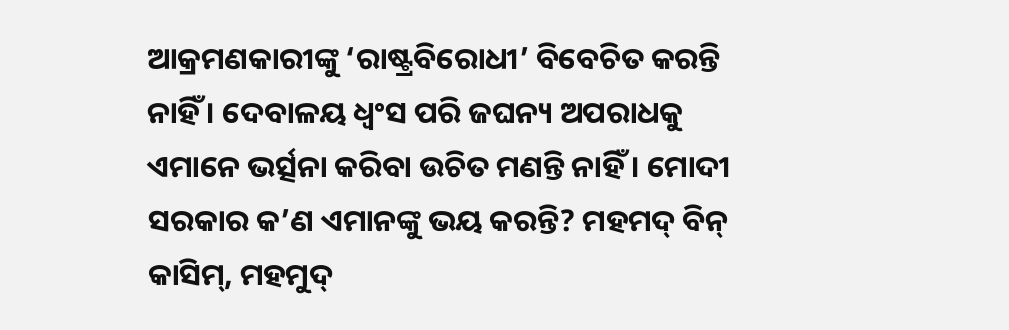ଆକ୍ରମଣକାରୀଙ୍କୁ ‘ରାଷ୍ଟ୍ରବିରୋଧୀ’ ବିବେଚିତ କରନ୍ତି ନାହିଁ । ଦେବାଳୟ ଧ୍ୱଂସ ପରି ଜଘନ୍ୟ ଅପରାଧକୁ ଏମାନେ ଭର୍ତ୍ସନା କରିବା ଉଚିତ ମଣନ୍ତି ନାହିଁ । ମୋଦୀ ସରକାର କ’ଣ ଏମାନଙ୍କୁ ଭୟ କରନ୍ତି? ମହମଦ୍ ବିନ୍ କାସିମ୍, ମହମୁଦ୍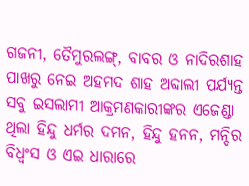ଗଜନୀ, ତୈମୁରଲଙ୍ଗ୍, ବାବର ଓ ନାଦିରଶାହ ପାଖରୁ ନେଇ ଅହମଦ ଶାହ ଅବ୍ଦାଲୀ ପର୍ଯ୍ୟନ୍ତ ସବୁ ଇସଲାମୀ ଆକ୍ରମଣକାରୀଙ୍କର ଏଜେଣ୍ଡା ଥିଲା ହିନ୍ଦୁ ଧର୍ମର ଦମନ, ହିନ୍ଦୁ ହନନ, ମନ୍ଦିର ବିଧ୍ୱଂସ ଓ ଏଇ ଧାରାରେ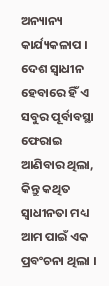ଅନ୍ୟାନ୍ୟ କାର୍ଯ୍ୟକଳାପ । ଦେଶ ସ୍ୱାଧୀନ ହେବାରେ ହିଁ ଏ ସବୁର ପୂର୍ବାବସ୍ଥା ଫେରାଇ ଆଣିବାର ଥିଲା, କିନ୍ତୁ କଥିତ ସ୍ୱାଧୀନତା ମଧ୍ୟ ଆମ ପାଇଁ ଏକ ପ୍ରବଂଚନା ଥିଲା ।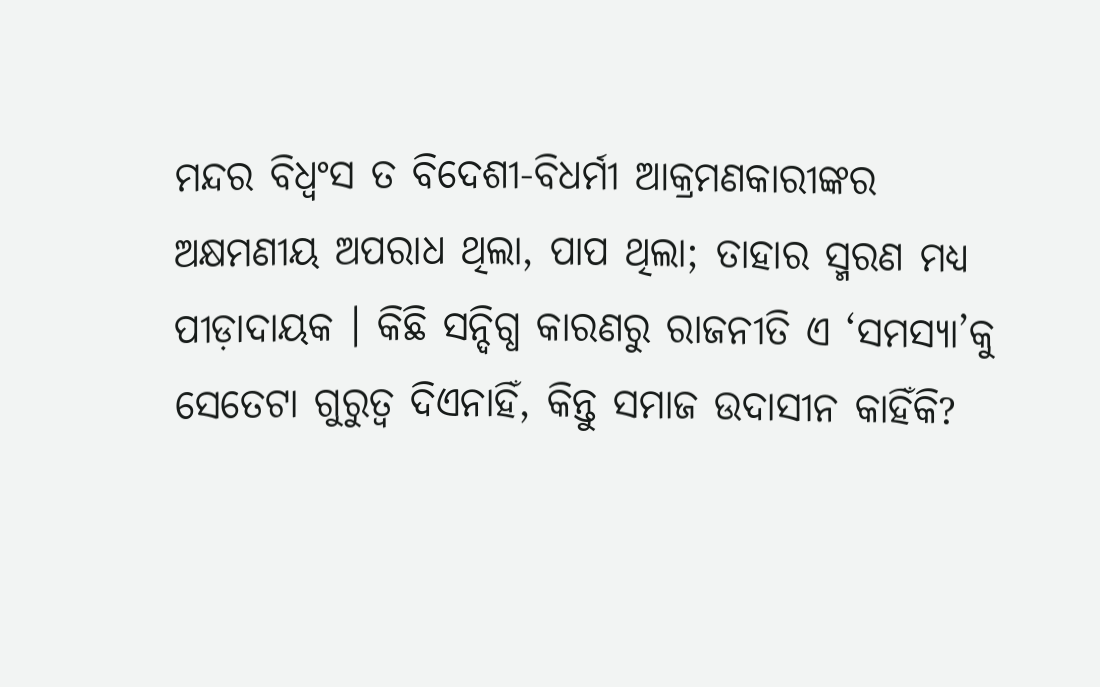ମନ୍ଦର ବିଧ୍ୱଂସ ତ ବିଦେଶୀ-ବିଧର୍ମୀ ଆକ୍ରମଣକାରୀଙ୍କର ଅକ୍ଷମଣୀୟ ଅପରାଧ ଥିଲା, ପାପ ଥିଲା; ତାହାର ସ୍ମରଣ ମଧ୍ୟ ପୀଡ଼ାଦାୟକ । କିଛି ସନ୍ଦିଗ୍ଧ କାରଣରୁ ରାଜନୀତି ଏ ‘ସମସ୍ୟା’କୁ ସେତେଟା ଗୁରୁତ୍ୱ ଦିଏନାହିଁ, କିନ୍ତୁ ସମାଜ ଉଦାସୀନ କାହିଁକି?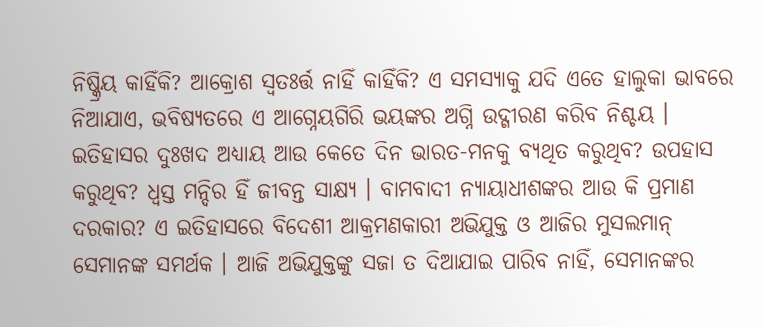ନିଷ୍କ୍ରିୟ କାହିଁକି? ଆକ୍ରୋଶ ସ୍ୱତଃର୍ତ୍ତ ନାହିଁ କାହିଁକି? ଏ ସମସ୍ୟାକୁ ଯଦି ଏତେ ହାଲୁକା ଭାବରେ ନିଆଯାଏ, ଭବିଷ୍ୟତରେ ଏ ଆଗ୍ନେୟଗିରି ଭୟଙ୍କର ଅଗ୍ନି ଉଦ୍ଗୀରଣ କରିବ ନିଶ୍ଚୟ । ଇତିହାସର ଦୁଃଖଦ ଅଧ୍ୟାୟ ଆଉ କେତେ ଦିନ ଭାରତ-ମନକୁ ବ୍ୟଥିତ କରୁଥିବ? ଉପହାସ କରୁଥିବ? ଧ୍ୱସ୍ତ ମନ୍ଦିର ହିଁ ଜୀବନ୍ତ ସାକ୍ଷ୍ୟ । ବାମବାଦୀ ନ୍ୟାୟାଧୀଶଙ୍କର ଆଉ କି ପ୍ରମାଣ ଦରକାର? ଏ ଇତିହାସରେ ବିଦେଶୀ ଆକ୍ରମଣକାରୀ ଅଭିଯୁକ୍ତ ଓ ଆଜିର ମୁସଲମାନ୍ ସେମାନଙ୍କ ସମର୍ଥକ । ଆଜି ଅଭିଯୁକ୍ତଙ୍କୁ ସଜା ତ ଦିଆଯାଇ ପାରିବ ନାହିଁ, ସେମାନଙ୍କର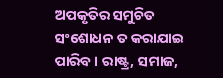ଅପକୃତିର ସମୁଚିତ ସଂଶୋଧନ ତ କରାଯାଇ ପାରିବ । ରାଷ୍ଟ୍ର, ସମାଜ,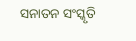ସନାତନ ସଂସ୍କୃତି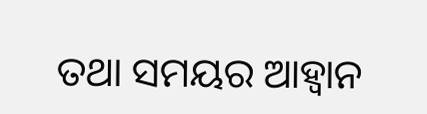ତଥା ସମୟର ଆହ୍ୱାନ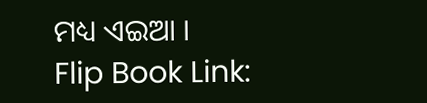ମଧ୍ୟ ଏଇଆ ।
Flip Book Link: